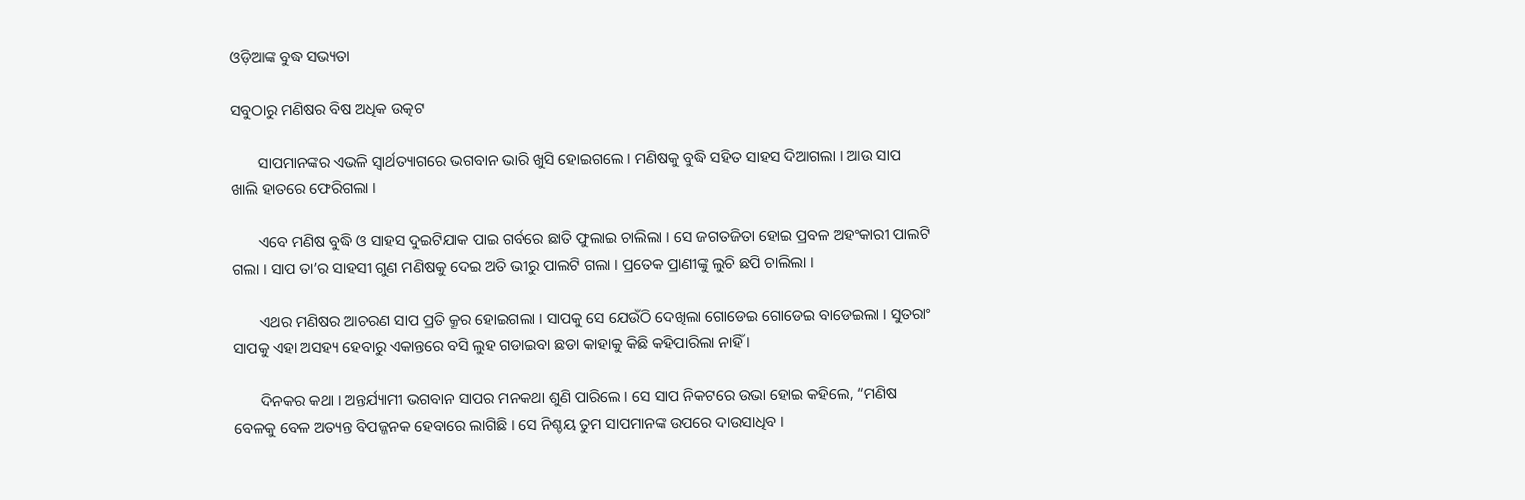ଓଡ଼ିଆଙ୍କ ବୁଦ୍ଧ ସଭ୍ୟତା

ସବୁଠାରୁ ମଣିଷର ବିଷ ଅଧିକ ଉତ୍କଟ

       ସାପମାନଙ୍କର ଏଭଳି ସ୍ୱାର୍ଥତ୍ୟାଗରେ ଭଗବାନ ଭାରି ଖୁସି ହୋଇଗଲେ । ମଣିଷକୁ ବୁଦ୍ଧି ସହିତ ସାହସ ଦିଆଗଲା । ଆଉ ସାପ ଖାଲି ହାତରେ ଫେରିଗଲା ।

       ଏବେ ମଣିଷ ବୁଦ୍ଧି ଓ ସାହସ ଦୁଇଟିଯାକ ପାଇ ଗର୍ବରେ ଛାତି ଫୁଲାଇ ଚାଲିଲା । ସେ ଜଗତଜିତା ହୋଇ ପ୍ରବଳ ଅହଂକାରୀ ପାଲଟି ଗଲା । ସାପ ତା’ର ସାହସୀ ଗୁଣ ମଣିଷକୁ ଦେଇ ଅତି ଭୀରୁ ପାଲଟି ଗଲା । ପ୍ରତେକ ପ୍ରାଣୀଙ୍କୁ ଲୁଚି ଛପି ଚାଲିଲା ।

       ଏଥର ମଣିଷର ଆଚରଣ ସାପ ପ୍ରତି କ୍ରୂର ହୋଇଗଲା । ସାପକୁ ସେ ଯେଉଁଠି ଦେଖିଲା ଗୋଡେଇ ଗୋଡେଇ ବାଡେଇଲା । ସୁତରାଂ ସାପକୁ ଏହା ଅସହ୍ୟ ହେବାରୁ ଏକାନ୍ତରେ ବସି ଲୁହ ଗଡାଇବା ଛଡା କାହାକୁ କିଛି କହିପାରିଲା ନାହିଁ ।

       ଦିନକର କଥା । ଅନ୍ତର୍ଯ୍ୟାମୀ ଭଗବାନ ସାପର ମନକଥା ଶୁଣି ପାରିଲେ । ସେ ସାପ ନିକଟରେ ଉଭା ହୋଇ କହିଲେ, “ମଣିଷ ବେଳକୁ ବେଳ ଅତ୍ୟନ୍ତ ବିପଜ୍ଜନକ ହେବାରେ ଲାଗିଛି । ସେ ନିଶ୍ଚୟ ତୁମ ସାପମାନଙ୍କ ଉପରେ ଦାଉସାଧିବ ।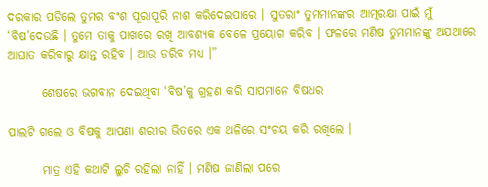ଦରକାର ପଡିଲେ ତୁମର ବଂଶ ପୂରାପୂରି ନାଶ କରିଦେଇପାରେ । ସୁତରାଂ ତୁମମାନଙ୍କର ଆତ୍ମରକ୍ଷା ପାଇଁ ମୁଁ ‘ବିଷ’ଦେଉଛି । ତୁମେ ତାକୁ ପାଖରେ ରଖି ଆବଶ୍ୟକ ବେଳେ ପ୍ରୟୋଗ କରିବ । ଫଳରେ ମଣିଷ ତୁମମାନଙ୍କୁ ଅଯଥାରେ ଆଘାତ କରିବାରୁ କ୍ଷାନ୍ତ ରହିବ । ଆଉ ଡରିବ ମଧ୍ୟ ।”

       ଶେଷରେ ଭଗବାନ ଦେଇଥିବା ‘ବିଷ’କୁ ଗ୍ରହଣ କରି ସାପମାନେ ବିଷଧର

ପାଲଟି ଗଲେ ଓ ବିଷକୁ ଆପଣା ଶରୀର ଭିତରେ ଏକ ଥଳିରେ ସଂଚୟ କରି ରଖିଲେ ।

       ମାତ୍ର ଏହି କଥାଟି ଲୁଚି ରହିଲା ନାହିଁ । ମଣିଷ ଜାଣିଲା ପରେ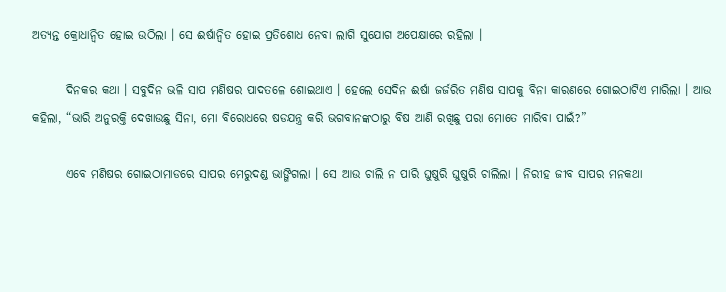ଅତ୍ୟନ୍ତ କ୍ରୋଧାନ୍ୱିତ ହୋଇ ଉଠିଲା । ସେ ଈର୍ଷାନ୍ୱିତ ହୋଇ ପ୍ରତିଶୋଧ ନେବା ଲାଗି ସୁଯୋଗ ଅପେକ୍ଷାରେ ରହିଲା ।

       ଦିନକର କଥା । ସବୁଦିନ ଭଳି ସାପ ମଣିଷର ପାଦତଳେ ଶୋଇଥାଏ । ହେଲେ ସେଦିନ ଈର୍ଷା ଜର୍ଜରିତ ମଣିଷ ସାପକୁ ବିନା କାରଣରେ ଗୋଇଠାଟିଏ ମାରିଲା । ଆଉ କହିଲା, “ଭାରି ଅନୁରକ୍ତି ଦେଖାଉଛୁ ସିନା, ମୋ ବିରୋଧରେ ଷଡଯନ୍ତ୍ର କରି ଭଗବାନଙ୍କଠାରୁ ବିଷ ଆଣି ରଖିଛୁ ପରା ମୋତେ ମାରିବା ପାଇଁ?”

       ଏବେ ମଣିଷର ଗୋଇଠାମାଡରେ ସାପର ମେରୁଦଣ୍ଡ ଭାଙ୍ଗିଗଲା । ସେ ଆଉ ଚାଲି ନ ପାରି ଘୁଷୁରି ଘୁଷୁରି ଚାଲିଲା । ନିରୀହ ଜୀବ ସାପର ମନକଥା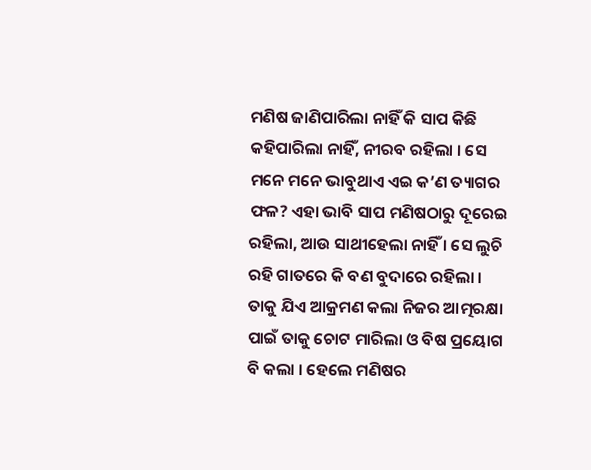ମଣିଷ ଜାଣିପାରିଲା ନାହିଁ କି ସାପ କିଛି କହିପାରିଲା ନାହିଁ, ନୀରବ ରହିଲା । ସେ ମନେ ମନେ ଭାବୁଥାଏ ଏଇ କ’ଣ ତ୍ୟାଗର ଫଳ? ଏହା ଭାବି ସାପ ମଣିଷଠାରୁ ଦୂରେଇ ରହିଲା, ଆଉ ସାଥୀହେଲା ନାହିଁ । ସେ ଲୁଚି ରହି ଗାତରେ କି ବଣ ବୁଦାରେ ରହିଲା । ତାକୁ ଯିଏ ଆକ୍ରମଣ କଲା ନିଜର ଆତ୍ମରକ୍ଷା ପାଇଁ ତାକୁ ଚୋଟ ମାରିଲା ଓ ବିଷ ପ୍ରୟୋଗ ବି କଲା । ହେଲେ ମଣିଷର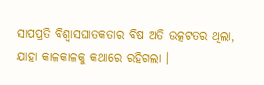ସାପପ୍ରତି ବିଶ୍ୱାସଘାତକତାର ବିଷ ଅତି ଉତ୍କଟତର ଥିଲା, ଯାହା କାଳକାଳକୁ କଥାରେ ରହିଗଲା ।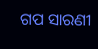ଗପ ସାରଣୀ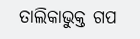ତାଲିକାଭୁକ୍ତ ଗପ